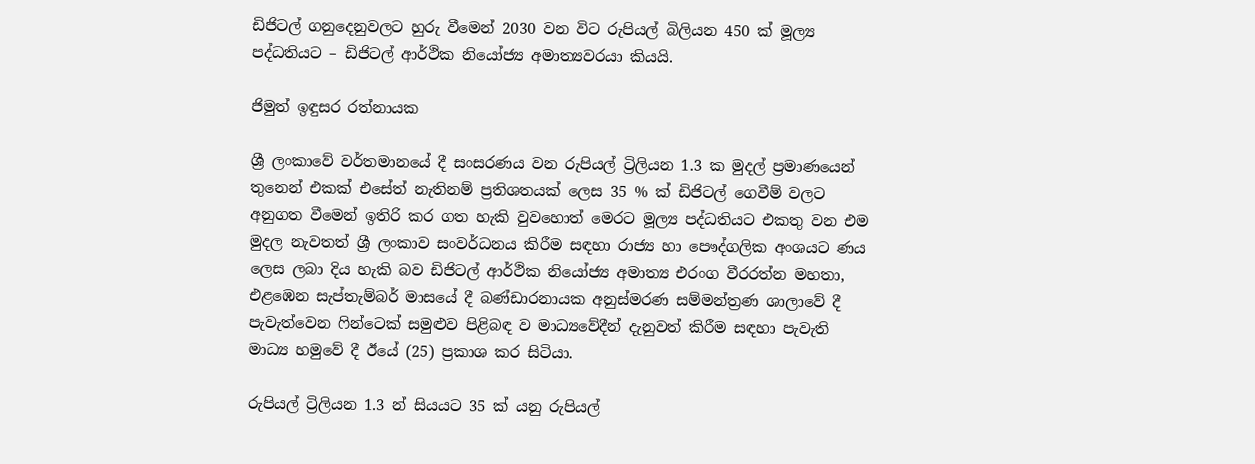ඩිජිටල් ගනුදෙනුවලට හුරු වීමෙන් 2030 වන විට රුපියල් බිලියන 450 ක් මූල්‍ය පද්ධතියට – ඩිජිටල් ආර්ථික නියෝජ්‍ය අමාත්‍යවරයා කියයි‍.

ජිමුත් ඉඳුසර රත්නායක

ශ්‍රී ලංකාවේ වර්තමානයේ දී සංසරණය වන රුපියල් ට්‍රිලියන 1.3 ක මුදල් ප්‍රමාණයෙන් තුනෙන් එකක් එසේත් නැතිනම් ප්‍රතිශතයක් ලෙස 35 % ක් ඩිජිටල් ගෙවීම් වලට අනුගත වීමෙන් ඉතිරි කර ගත හැකි වුවහොත් මෙරට මූල්‍ය පද්ධතියට එකතු වන එම මුදල නැවතත් ශ්‍රී ලංකාව සංවර්ධනය කිරීම සඳහා රාජ්‍ය හා පෞද්ගලික අංශයට ණය ලෙස ලබා දිය හැකි බව ඩිජිටල් ආර්ථික නියෝජ්‍ය අමාත්‍ය එරංග වීරරත්න මහතා, එළඹෙන සැප්තැම්බර් මාසයේ දී බණ්ඩාරනායක අනුස්මරණ සම්මන්ත්‍රණ ශාලාවේ දී පැවැත්වෙන ෆින්ටෙක් සමුළුව පිළිබඳ ව මාධ්‍යවේදීන් දැනුවත් කිරීම සඳහා පැවැති මාධ්‍ය හමුවේ දී ඊයේ (25) ප්‍රකාශ කර සිටියා.

රුපියල් ට්‍රිලියන 1.3 න් සියයට 35 ක් යනු රුපියල්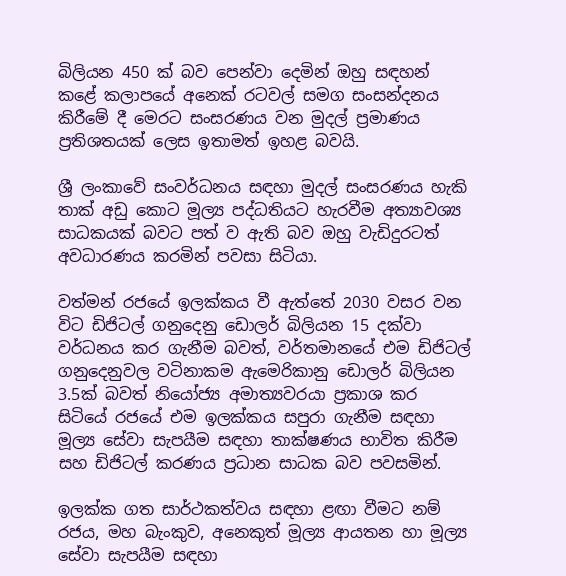බිලියන 450 ක් බව පෙන්වා දෙමින් ඔහු සඳහන් කළේ කලාපයේ අනෙක් රටවල් සමග සංසන්දනය කිරීමේ දී මෙරට සංසරණය වන මුදල් ප්‍රමාණය ප්‍රතිශතයක් ලෙස ඉතාමත් ඉහළ බවයි.

ශ්‍රී ලංකාවේ සංවර්ධනය සඳහා මුදල් සංසරණය හැකි තාක් අඩු කොට මූල්‍ය පද්ධතියට හැරවීම අත්‍යාවශ්‍ය සාධකයක් බවට පත් ව ඇති බව ඔහු වැඩිදුරටත් අවධාරණය කරමින් පවසා සිටියා‍.

වත්මන් රජයේ ඉලක්කය වී ඇත්තේ 2030 වසර වන විට ඩිජිටල් ගනුදෙනු ඩොලර් බිලියන 15 දක්වා වර්ධනය කර ගැනීම බවත්, වර්තමානයේ එම ඩිජිටල් ගනුදෙනුවල වටිනාකම ඇමෙරිකානු ඩොලර් බිලියන 3.5ක් බවත් නියෝජ්‍ය අමාත්‍යවරයා ප්‍රකාශ කර සිටියේ රජයේ එම ඉලක්කය සපුරා ගැනීම සඳහා මූල්‍ය සේවා සැපයීම සඳහා තාක්ෂණය භාවිත කිරීම සහ ඩිජිටල් කරණය ප්‍රධාන සාධක බව පවසමින්.

ඉලක්ක ගත සාර්ථකත්වය සඳහා ළඟා වීමට නම් රජය, මහ බැංකුව, අනෙකුත් මූල්‍ය ආයතන හා මූල්‍ය සේවා සැපයීම සඳහා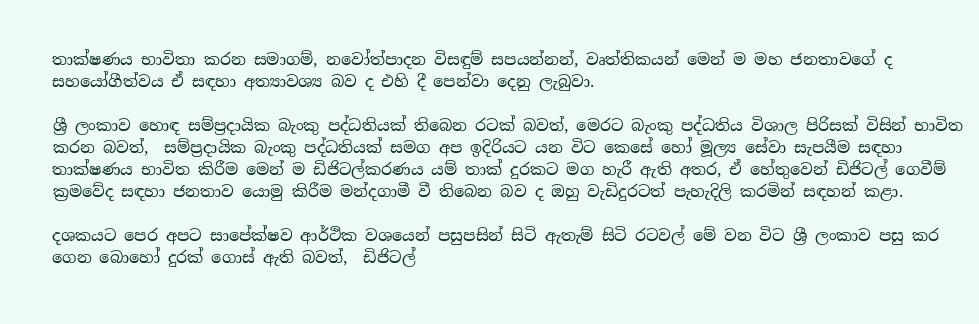තාක්ෂණය භාවිතා කරන සමාගම්, නවෝත්පාදන විසඳුම් සපයන්නන්, වෘත්තිකයන් මෙන් ම මහ ජනතාවගේ ද සහයෝගීත්වය ඒ සඳහා අත්‍යාවශ්‍ය බව ද එහි දී පෙන්වා දෙනු ලැබුවා.

ශ්‍රී ලංකාව හොඳ සම්ප්‍රදායික බැංකු පද්ධතියක් තිබෙන රටක් බවත්, මෙරට බැංකු පද්ධතිය විශාල පිරිසක් විසින් භාවිත කරන බවත්,  සම්ප්‍රදායික බැංකු පද්ධතියක් සමග අප ඉදිරියට යන විට කෙසේ හෝ මූල්‍ය සේවා සැපයීම සඳහා තාක්ෂණය භාවිත කිරීම මෙන් ම ඩිජිටල්කරණය යම් තාක් දුරකට මග හැරී ඇති අතර, ඒ හේතුවෙන් ඩිජිටල් ගෙවීම් ක්‍රමවේද සඳහා ජනතාව යොමු කිරීම මන්දගාමී වී තිබෙන බව ද ඔහු වැඩිදුරටත් පැහැදිලි කරමින් සඳහන් කළා.

දශකයට පෙර අපට සාපේක්ෂව ආර්ථික වශයෙන් පසුපසින් සිටි ඇතැම් සිටි රටවල් මේ වන විට ශ්‍රී ලංකාව පසු කර ගෙන බොහෝ දුරක් ගොස් ඇති බවත්,  ඩිජිටල්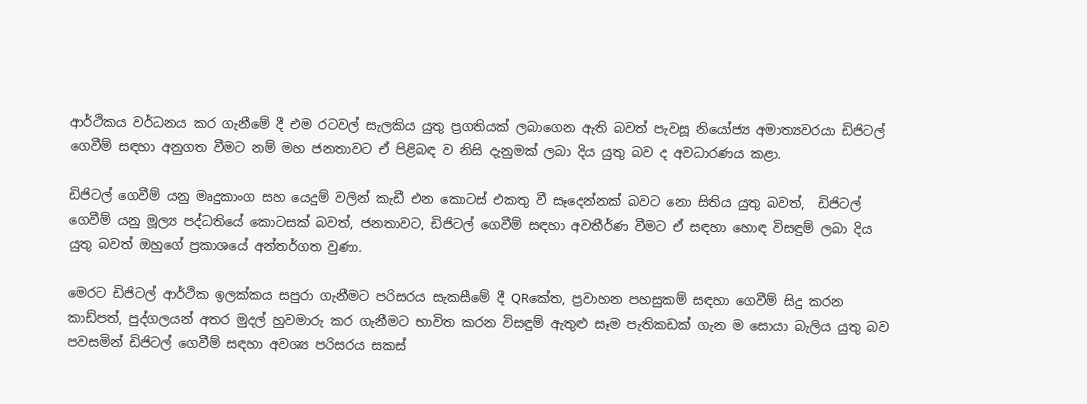ආර්ථිකය වර්ධනය කර ගැනීමේ දී එම රටවල් සැලකිය යුතු ප්‍රගතියක් ලබාගෙන ඇති බවත් පැවසූ නියෝජ්‍ය අමාත්‍යවරයා ඩිජිටල් ගෙවීම් සඳහා අනුගත වීමට නම් මහ ජනතාවට ඒ පිළිබඳ ව නිසි දැනුමක් ලබා දිය යුතු බව ද අවධාරණය කළා.

ඩිජිටල් ගෙවීම් යනු මෘදුකාංග සහ යෙදුම් වලින් කැඩී එන කොටස් එකතු වී සෑදෙන්නක් බවට නො සිතිය යුතු බවත්,  ඩිජිටල් ගෙවීම් යනු මූල්‍ය පද්ධතියේ කොටසක් බවත්, ජනතාවට, ඩිජිටල් ගෙවීම් සඳහා අවතීර්ණ වීමට ඒ සඳහා හොඳ විසඳුම් ලබා දිය යුතු බවත් ඔහුගේ ප්‍රකාශයේ අන්තර්ගත වුණා.

මෙරට ඩිජිටල් ආර්ථික ඉලක්කය සපුරා ගැනීමට පරිසරය සැකසීමේ දී QRකේත, ප්‍රවාහන පහසුකම් සඳහා ගෙවීම් සිදු කරන කාඩ්පත්, පුද්ගලයන් අතර මුදල් හුවමාරු කර ගැනීමට භාවිත කරන විසඳුම් ඇතුළු සෑම පැතිකඩක් ගැන ම සොයා බැලිය යුතු බව පවසමින් ඩිජිටල් ගෙවීම් සඳහා අවශ්‍ය පරිසරය සකස්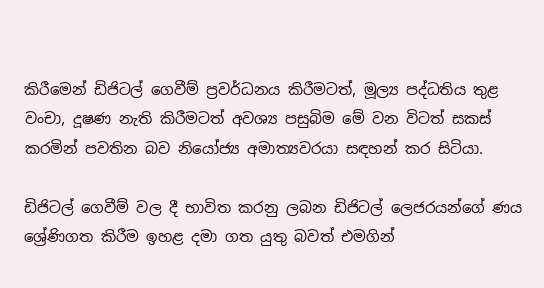කිරීමෙන් ඩිජිටල් ගෙවීම් ප්‍රවර්ධනය කිරීමටත්, මූල්‍ය පද්ධතිය තුළ වංචා, දූෂණ නැති කිරීමටත් අවශ්‍ය පසුබිම මේ වන විටත් සකස් කරමින් පවතින බව නියෝජ්‍ය අමාත්‍යවරයා සඳහන් කර සිටියා.

ඩිජිටල් ගෙවීම් වල දී භාවිත කරනු ලබන ඩිජිටල් ලෙජරයන්ගේ ණය ශ්‍රේණිගත කිරීම ඉහළ දමා ගත යුතු බවත් එමගින්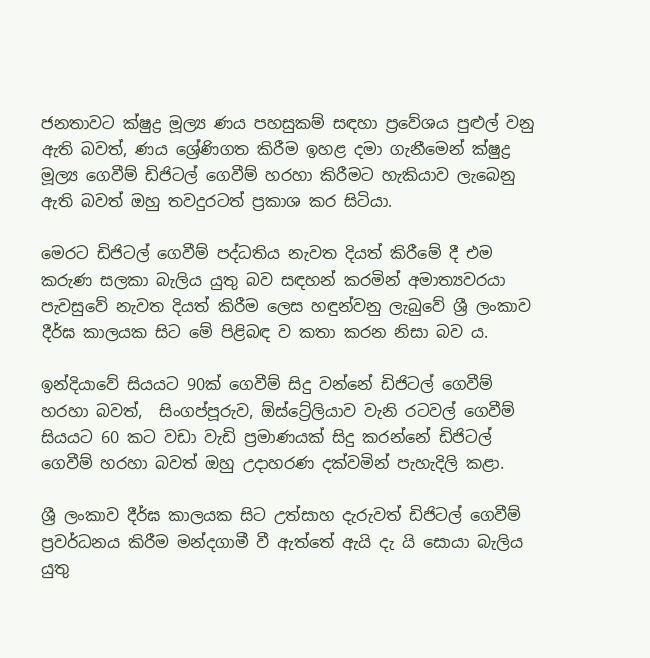ජනතාවට ක්ෂුද්‍ර මූල්‍ය ණය පහසුකම් සඳහා ප්‍රවේශය පුළුල් වනු ඇති බවත්, ණය ශ්‍රේණිගත කිරීම ඉහළ දමා ගැනීමෙන් ක්ෂුද්‍ර මූල්‍ය ගෙවීම් ඩිජිටල් ගෙවීම් හරහා කිරීමට හැකියාව ලැබෙනු ඇති බවත් ඔහු තවදුරටත් ප්‍රකාශ කර සිටියා.

මෙරට ඩිජිටල් ගෙවීම් පද්ධතිය නැවත දියත් කිරීමේ දී එම කරුණ සලකා බැලිය යුතු බව සඳහන් කරමින් අමාත්‍යවරයා පැවසුවේ නැවත දියත් කිරීම ලෙස හඳුන්වනු ලැබුවේ ශ්‍රී ලංකාව දීර්ඝ කාලයක සිට මේ පිළිබඳ ව කතා කරන නිසා බව ය.

ඉන්දියාවේ සියයට 90ක් ගෙවීම් සිදු වන්නේ ඩිජිටල් ගෙවීම් හරහා බවත්,  සිංගප්පූරුව, ඕස්ට්‍රේලියාව වැනි රටවල් ගෙවීම් සියයට 60 කට වඩා වැඩි ප්‍රමාණයක් සිදු කරන්නේ ඩිජිටල් ගෙවීම් හරහා බවත් ඔහු උදාහරණ දක්වමින් පැහැදිලි කළා.

ශ්‍රී ලංකාව දීර්ඝ කාලයක සිට උත්සාහ දැරුවත් ඩිජිටල් ගෙවීම් ප්‍රවර්ධනය කිරීම මන්දගාමී වී ඇත්තේ ඇයි දැ යි සොයා බැලිය යුතු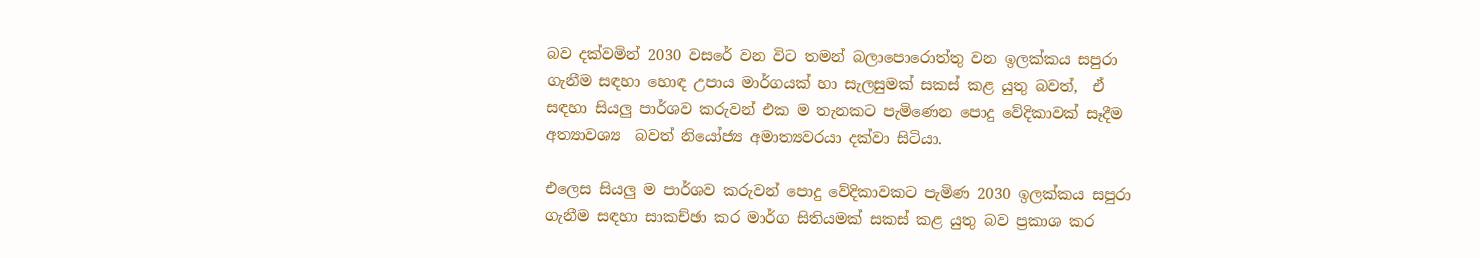බව දක්වමින් 2030 වසරේ වන විට තමන් බලාපොරොත්තු වන ඉලක්කය සපුරා ගැනීම සඳහා හොඳ උපාය මාර්ගයක් හා සැලසුමක් සකස් කළ යුතු බවත්,  ඒ සඳහා සියලු පාර්ශව කරුවන් එක ම තැනකට පැමිණෙන පොදු වේදිකාවක් සෑදීම අත්‍යාවශ්‍ය  බවත් නියෝජ්‍ය අමාත්‍යවරයා දක්වා සිටියා‍.

එලෙස සියලු ම පාර්ශව කරුවන් පොදු වේදිකාවකට පැමිණ 2030 ඉලක්කය සපුරා ගැනීම සඳහා සාකච්ඡා කර මාර්ග සිතියමක් සකස් කළ යුතු බව ප්‍රකාශ කර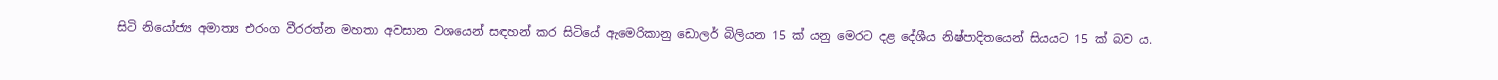සිටි නියෝජ්‍ය අමාත්‍ය එරංග වීරරත්න මහතා අවසාන වශයෙන් සඳහන් කර සිටියේ ඇමෙරිකානු ඩොලර් බිලියන 15 ක් යනු මෙරට දළ දේශීය නිෂ්පාදිතයෙන් සියයට 15 ක් බව ය.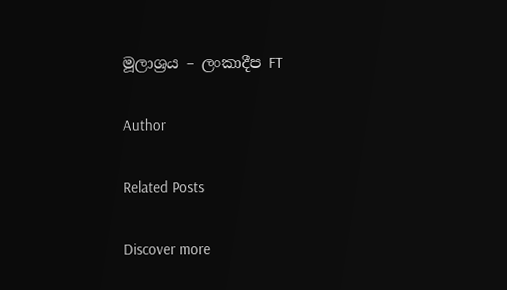මූලාශ්‍රය – ලංකාදීප FT

Author

Related Posts

Discover more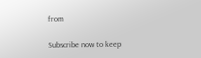from

Subscribe now to keep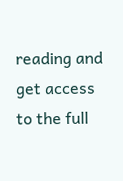reading and get access to the full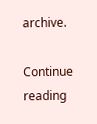archive.

Continue reading